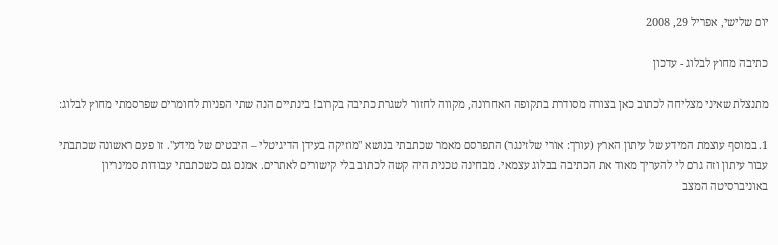יום שלישי, אפריל 29, 2008

כתיבה מחוץ לבלוג - עדכון

מתנצלת שאיני מצליחה לכתוב כאן בצורה מסודרת בתקופה האחרונה, מקווה לחזור לשגרת כתיבה בקרוב! בינתיים הנה שתי הפניות לחומרים שפרסמתי מחוץ לבלוג:

1. במוסף עוצמת המידע של עיתון הארץ (עורך: אורי שלזינגר) התפרסם מאמר שכתבתי בנושא "מוזיקה בעידן הדיגיטלי – היבטים של מידע". זו פעם ראשונה שכתבתי עבור עיתון וזה גרם לי להעריך מאוד את הכתיבה בבלוג עצמאי. מבחינה טכנית היה קשה לכתוב בלי קישורים לאתרים. אמנם גם כשכתבתי עבודות סמינריון באוניברסיטה המצב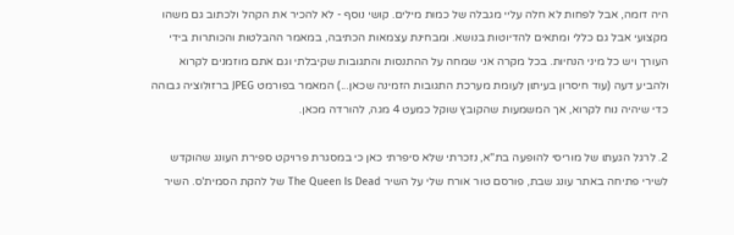היה דומה, אבל לפחות לא חלה עליי מגבלה של כמות מילים. קושי נוסף - לא להכיר את הקהל ולכתוב גם משהו מקצועי אבל גם כללי ומתאים להדיוטות בנושא. ומבחינת עצמאות הכתיבה, במאמר ההבלטות והכותרות בידי העורך ויש כל מיני הנחיות. בכל מקרה אני שמחה על ההתנסות והתגובות שקיבלתי וגם אתם מוזמנים לקרוא ולהביע דעה (עוד חיסרון בעיתון לעומת מערכת התגובות הזמינה שכאן...) המאמר בפורמט JPEG ברזולוציה גבוהה כדי שיהיה נוח לקרוא, אך המשמעות שהקובץ שוקל כמעט 4 מגה, להורדה מכאן.

2. לרגל הגעתו של מוריסי להופעה בת"א, נזכרתי שלא סיפרתי כאן כי במסגרת פרויקט ספירת העונג שהוקדש לשירי פתיחה באתר עונג שבת, פורסם טור אורח שלי על השיר The Queen Is Dead של להקת הסמית'ס. השיר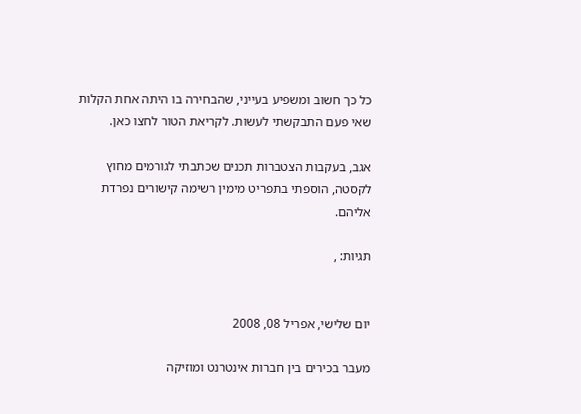כל כך חשוב ומשפיע בעייני, שהבחירה בו היתה אחת הקלות שאי פעם התבקשתי לעשות. לקריאת הטור לחצו כאן.

אגב, בעקבות הצטברות תכנים שכתבתי לגורמים מחוץ לקסטה, הוספתי בתפריט מימין רשימה קישורים נפרדת אליהם.

תגיות: ,


יום שלישי, אפריל 08, 2008

מעבר בכירים בין חברות אינטרנט ומוזיקה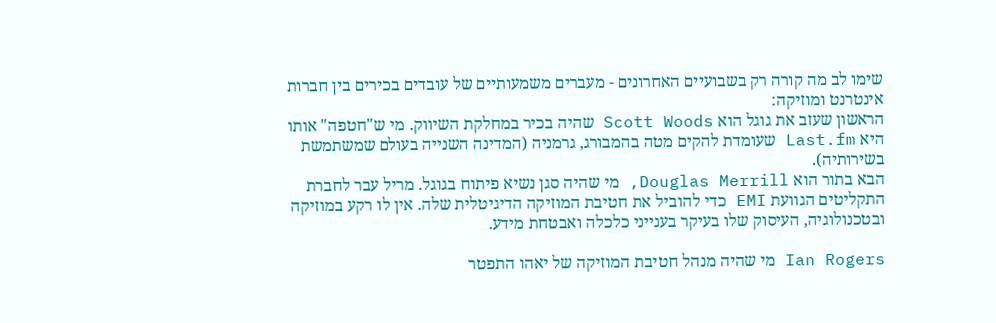שימו לב מה קורה רק בשבועיים האחרונים - מעברים משמעותיים של עובדים בכירים בין חברות אינטרנט ומוזיקה:
הראשון שעזב את גוגל הוא Scott Woods שהיה בכיר במחלקת השיווק. מי ש"חטפה" אותו היא Last.fm שעומדת להקים מטה בהמבורג, גרמניה (המדינה השנייה בעולם שמשתמשת בשירותיה).
הבא בתור הוא Douglas Merrill, מי שהיה סגן נשיא פיתוח בגוגל. מריל עבר לחברת התקליטים הגוועת EMI כדי להוביל את חטיבת המוזיקה הדיגיטלית שלה. אין לו רקע במוזיקה ובטכנולוגיה, העיסוק שלו בעיקר בענייני כלכלה ואבטחת מידע.

Ian Rogers מי שהיה מנהל חטיבת המוזיקה של יאהו התפטר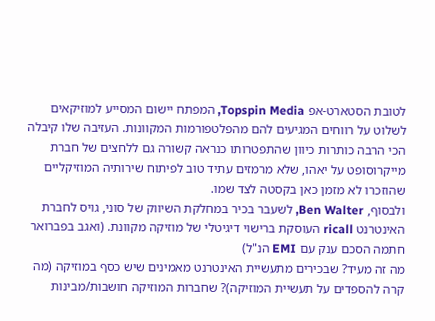לטובת הסטארט-אפ Topspin Media, המפתח יישום המסייע למוזיקאים לשלוט על רווחים המגיעים להם מהפלטפורמות המקוונות. העזיבה שלו קיבלה הכי הרבה כותרות כיוון שהתפטרותו כנראה קשורה גם ללחצים של חברת מייקרוסופט על יאהו, שלא מרמזים עתיד טוב לפיתוח שירותיה המוזיקליים שהוזכרו לא מזמן כאן בקסטה לצד שמו.
ולבסוף, Ben Walter, לשעבר בכיר במחלקת השיווק של סוני, גויס לחברת האינטרנט ricall העוסקת ברישוי דיגיטלי של מוזיקה מקוונת. (ואגב בפברואר חתמה הסכם ענק עם EMI הנ"ל)
מה זה מעיד? שבכירים מתעשיית האינטרנט מאמינים שיש כסף במוזיקה (מה קרה להספדים על תעשיית המוזיקה)? שחברות המוזיקה חושבות/מבינות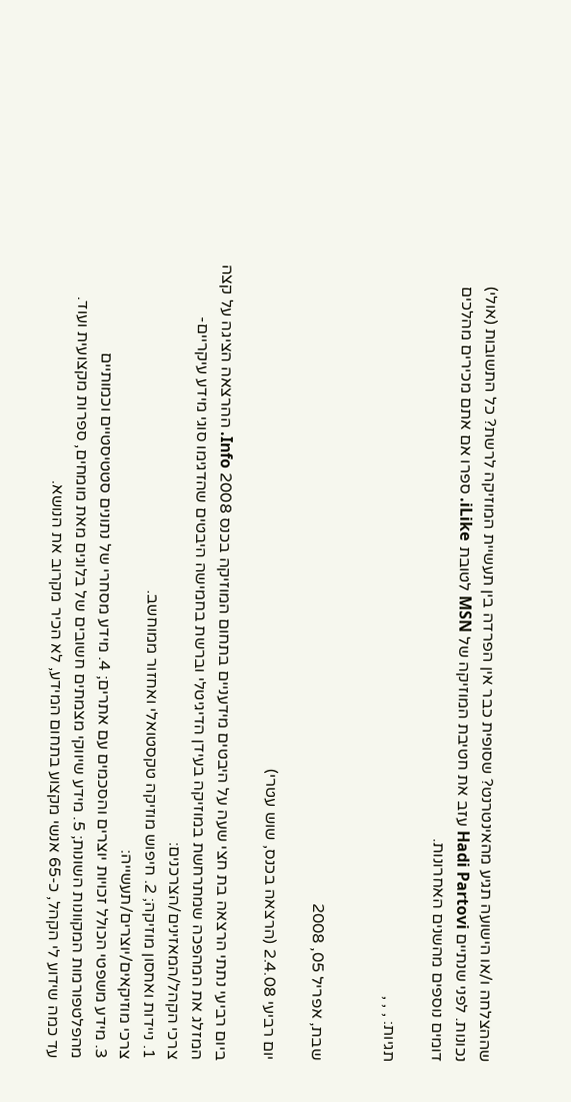שההצלחה ו/או הישועה תגיע מהאינטרנט? שסופית כבר אין הפרדה בין תעשיית המוזיקה לרשת? כל התשובות (אולי) נכונות. לפני שנתיים Hadi Partovi עזב את חטיבת המוזיקה של MSN לטובת iLike. ספרו אם אתם מכירים מהלכים דומים נוספים מהשנים האחרונות.

תגיות: , , ,


שבת, אפריל 05, 2008

יום רביעי 2.4.08 (הרצאה בכנס, שוש עטרי)

ביום רביעי נתתי הרצאה בת חצי שעה על היבטים מידעניים בתחום המוזיקה בכנס 2008 Info. ההרצאה הציגה על קצה המזלג את המהפכה שמתרחשת במוזיקה בעידן הדיגיטלי וברשת בחמישה היבטים שהדגימו סוגי מידע עיקריים-
צרכי הקהל/המאזינים/הצרכנים:
1. ניידות ואחסון מוזיקה; 2. חיפוש מוזיקה טקסטואלי ואחזור ממוחשב.
צרכי מוזיקאים/יוצרים/תעשייה:
3. מידע משפטי הכולל זכויות יוצרים והסכמים עם אתרים; 4. מידע מסחרי של נתונים סטטיסטיים וכמותיים מהפלטפורמות המקוונות השונות; 5. מידע שיווקי מצמתים חשובים של בלוגים מאת מומחים, ספרות מקצועית ועוד.
עד כמה שידוע לי הקהל, כ-65 אנשי מקצוע בתחום המידע, לא הכיר מקרוב את הנושא.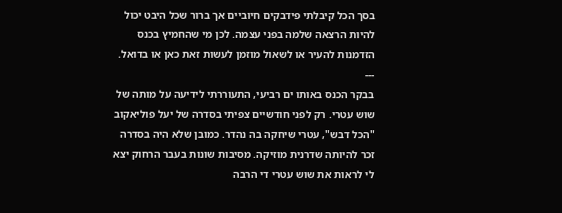בסך הכל קיבלתי פידבקים חיוביים אך ברור שכל היבט יכול להיות הרצאה שלמה בפני עצמה. לכן מי שהחמיץ בכנס הזדמנות להעיר או לשאול מוזמן לעשות זאת כאן או בדואל.
---
בבקר הכנס באותו ים רביעי, התעוררתי לידיעה על מותה של שוש עטרי. רק לפני חודשיים צפיתי בסדרה של יעל פוליאקוב "הכל דבש", עטרי שיחקה בה נהדר. כמובן שלא היה בסדרה זכר להיותה שדרנית מוזיקה. מסיבות שונות בעבר הרחוק יצא לי לראות את שוש עטרי די הרבה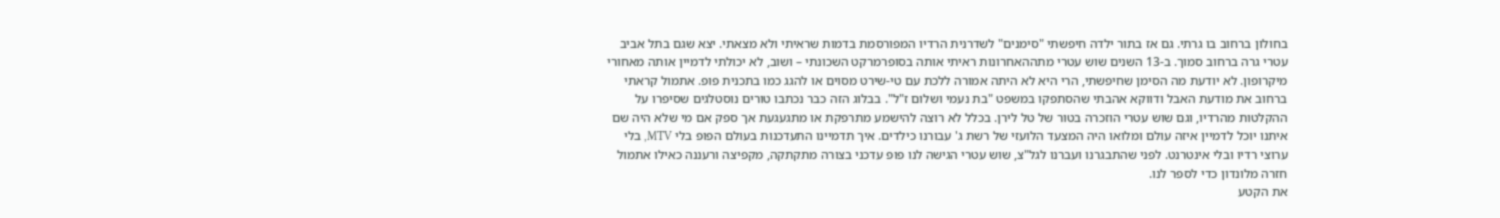בחולון ברחוב בו גרתי. גם אז בתור ילדה חיפשתי "סימנים" לשדרנית הרדיו המפורסמת בדמות שראיתי ולא מצאתי. יצא שגם בתל אביב עטרי גרה ברחוב סמוך. ב-13 השנים שוש עטרי מתההאחרונות ראיתי אותה בסופרמרקט השכונתי – ושוב, לא יכולתי לדמיין אותה מאחורי מיקרופון. לא יודעת מה הסימן שחיפשתי, הרי היא לא היתה אמורה ללכת עם טי-שירט מסוים או להגג כמו בתכנית פופ. אתמול קראתי ברחוב את מודעת האבל ודווקא אהבתי שהסתפקו במשפט "בת נעמי ושלום ז"ל". בבלוג הזה כבר נכתבו טורים נוסטלגים שסיפרו על ההקלטות מהרדיו, וגם שוש עטרי הוזכרה בטור של טל לירן. בכלל לא רוצה להישמע מתרפקת או מתגעגעת אך ספק אם מי שלא היה שם איתנו יוכל לדמיין איזה עולם ומלואו היה המצעד הלועזי של רשת ג' עבורנו כילדים. איך תדמיינו התעדכנות בעולם הפופ בלי MTV, בלי ערוצי רדיו ובלי אינטרנט. לפני שהתבגרנו ועברנו לגל"צ, שוש עטרי הגישה לנו פופ עדכני בצורה מתקתקה, מקפיצה ורעננה כאילו אתמול חזרה מלונדון כדי לספר לנו.
את הקטע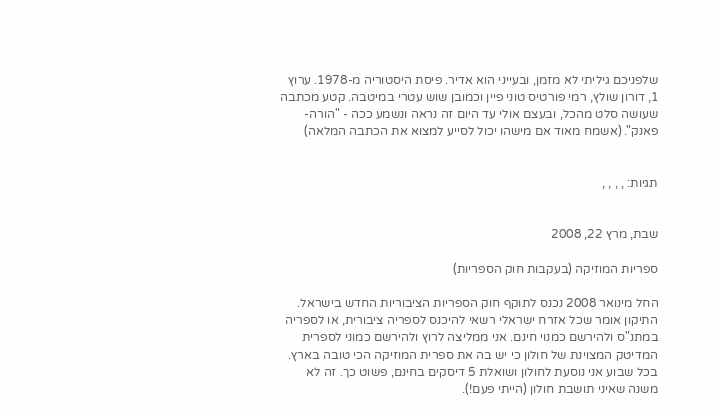שלפניכם גיליתי לא מזמן, ובעייני הוא אדיר. פיסת היסטוריה מ-1978. ערוץ 1, דורון שולץ, רמי פורטיס טוני פיין וכמובן שוש עטרי במיטבה. קטע מכתבה שעושה סלט מהכל, ובעצם אולי עד היום זה נראה ונשמע ככה - "הורה-פאנק". (אשמח מאוד אם מישהו יכול לסייע למצוא את הכתבה המלאה)


תגיות: , , , ,


שבת, מרץ 22, 2008

ספריות המוזיקה (בעקבות חוק הספריות)

החל מינואר 2008 נכנס לתוקף חוק הספריות הציבוריות החדש בישראל. התיקון אומר שכל אזרח ישראלי רשאי להיכנס לספריה ציבורית, או לספריה במתנ"ס ולהירשם כמנוי חינם. אני ממליצה לרוץ ולהירשם כמוני לספרית המדיטק המצוינת של חולון כי יש בה את ספרית המוזיקה הכי טובה בארץ.
בכל שבוע אני נוסעת לחולון ושואלת 5 דיסקים בחינם, פשוט כך. זה לא משנה שאיני תושבת חולון (הייתי פעם!).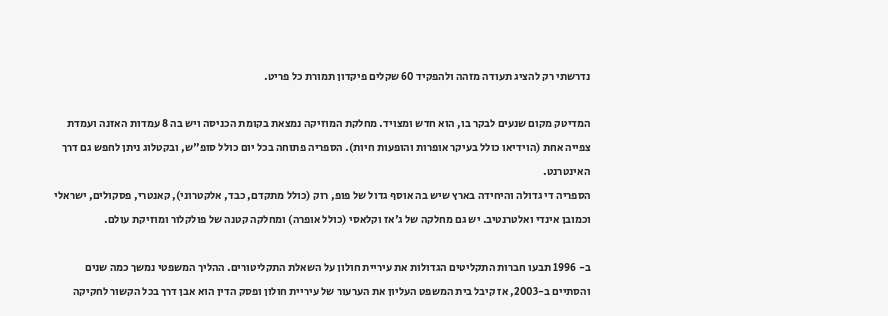נדרשתי רק להציג תעודה מזהה ולהפקיד 60 שקלים פיקדון תמורת כל פריט.

המדיטק מקום שנעים לבקר בו, הוא חדש ומצויד. מחלקת המוזיקה נמצאת בקומת הכניסה ויש בה 8 עמדות האזנה ועמדת צפייה אחת (הוידיאו כולל בעיקר אופרות והופעות חיות). הספריה פתוחה בכל יום כולל סופ"ש, ובקטלוג ניתן לחפש גם דרך האינטרנט.
הספריה די גדולה והיחידה בארץ שיש בה אוסף גדול של פופ, רוק (כולל מתקדם, כבד, אלקטרוני), קאנטרי, פסקולים, ישראלי וכמובן אינדי ואלטרנטיב. יש גם מחלקה של ג'אז וקלאסי (כולל אופרה) ומחלקה קטנה של פולקלור ומוזיקת עולם.

ב- 1996 תבעו חברות התקליטים הגדולות את עיריית חולון על השאלת התקליטורים. ההליך המשפטי נמשך כמה שנים והסתיים ב-2003, אז קיבל בית המשפט העליון את הערעור של עיריית חולון ופסק הדין הוא אבן דרך בכל הקשור לחקיקה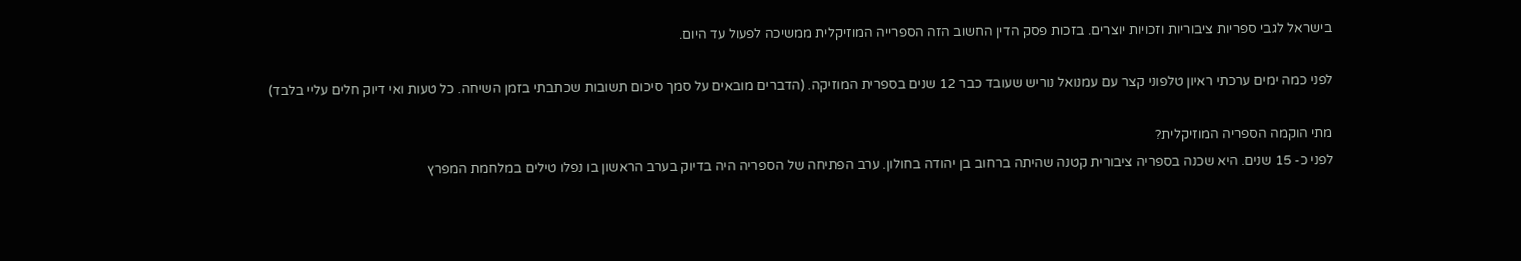בישראל לגבי ספריות ציבוריות וזכויות יוצרים. בזכות פסק הדין החשוב הזה הספרייה המוזיקלית ממשיכה לפעול עד היום.

לפני כמה ימים ערכתי ראיון טלפוני קצר עם עמנואל נוריש שעובד כבר 12 שנים בספרית המוזיקה. (הדברים מובאים על סמך סיכום תשובות שכתבתי בזמן השיחה. כל טעות ואי דיוק חלים עליי בלבד)

מתי הוקמה הספריה המוזיקלית?
לפני כ- 15 שנים. היא שכנה בספריה ציבורית קטנה שהיתה ברחוב בן יהודה בחולון. ערב הפתיחה של הספריה היה בדיוק בערב הראשון בו נפלו טילים במלחמת המפרץ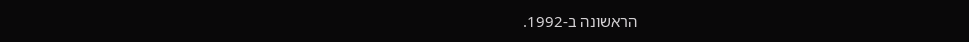הראשונה ב-1992.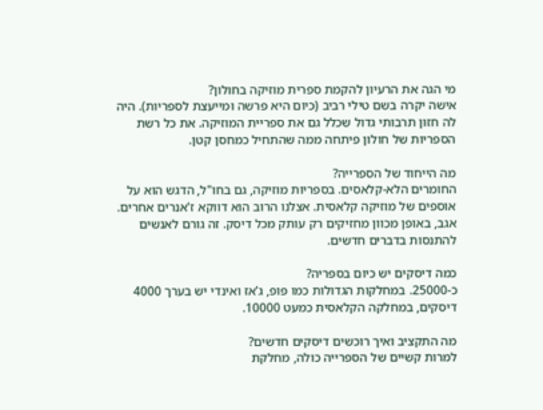מי הגה את הרעיון להקמת ספרית מוזיקה בחולון?
אישה יקרה בשם טילי רביב (כיום היא פרשה ומייעצת לספריות). היה לה חזון תרבותי גדול שכלל גם את ספריית המוזיקה. את כל רשת הספריות של חולון פיתחה ממה שהתחיל כמחסן קטן.

מה הייחוד של הספרייה?
החומרים הלא-קלאסים. בספריות מוזיקה, גם בחו"ל, הדגש הוא על אוספים של מוזיקה קלאסית. אצלנו הרוב הוא דווקא ז'אנרים אחרים. אגב, באופן מכוון מחזיקים רק עותק מכל דיסק. זה גורם לאנשים להתנסות בדברים חדשים.

כמה דיסקים יש כיום בספריה?
כ-25000. במחלקות הגדולות כמו פופ, ג'אז ואינדי יש בערך 4000 דיסקים, במחלקה הקלאסית כמעט 10000.

מה התקציב ואיך רוכשים דיסקים חדשים?
למרות קשיים של הספרייה כולה, מחלקת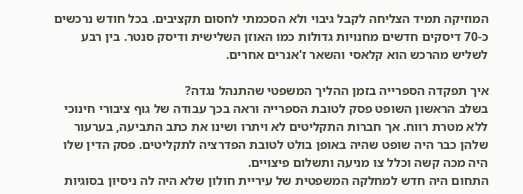המוזיקה תמיד הצליחה לקבל גיבוי ולא הסכמתי לחסום תקציבים. בכל חודש נרכשים כ-70 דיסקים חדשים מחנויות גדולות כמו האוזן השלישית ודיסק סנטר. בין רבע לשליש מהרכש הוא קלאסי והשאר ז'אנרים אחרים.

איך תפקדה הספרייה בזמן ההליך המשפטי שהתנהל נגדה?
בשלב הראשון השופט פסק לטובת הספרייה וראה בכך עבודה של גוף ציבורי חינוכי ללא מטרת רווח. אך חברות התקליטים לא ויתרו ושינו את כתב התביעה, בערעור שלהן כבר היה שופט שהיה באופן בולט לטובת הפדרציה לתקליטים. פסק הדין שלו היה מכה קשה וכלל צו מניעה ותשלום פיצויים.
התחום היה חדש למחלקה המשפטית של עיריית חולון שלא היה לה ניסיון בסוגיות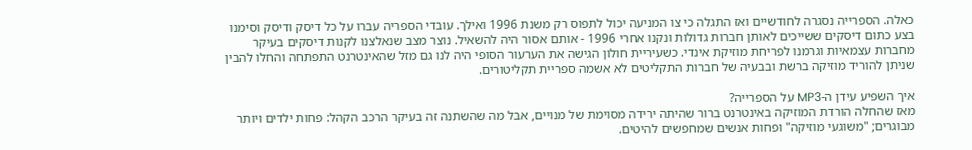כאלה. הספרייה נסגרה לחודשיים ואז התגלה כי צו המניעה יכול לתפוס רק משנת 1996 ואילך. עובדי הספריה עברו על כל דיסק ודיסק וסימנו בצע כתום דיסקים ששייכים לאותן חברות גדולות ונקנו אחרי 1996 - אותם אסור היה להשאיל. נוצר מצב שנאלצנו לקנות דיסקים בעיקר מחברות עצמאיות וגרמנו לפריחת מוזיקת אינדי. כשעיריית חולון הגישה את הערעור הסופי היה לנו גם מזל שהאינטרנט התפתחה והחלו להבין שניתן להוריד מוזיקה ברשת ובבעיה של חברות התקליטים לא אשמה ספריית תקליטורים.

איך השפיע עידן ה-MP3 על הספרייה?
מאז שהחלה הורדת המוזיקה באינטרנט ברור שהיתה ירידה מסוימת של מנויים, אבל מה שהשתנה זה בעיקר הרכב הקהל: פחות ילדים ויותר מבוגרים; "משוגעי מוזיקה" ופחות אנשים שמחפשים להיטים.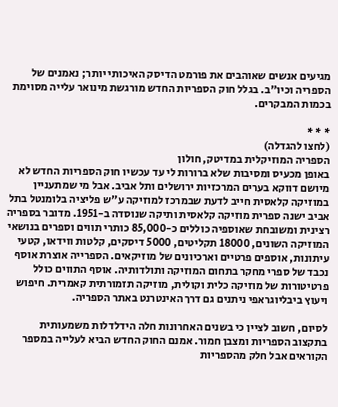מגיעים אנשים שאוהבים את פורמט הדיסק האיכותי יותר; נאמנים של הספריה וכיו"ב. בגלל חוק הספריות החדש מורגשת מינואר עלייה מסוימת בכמות המבקרים.

* * *
(לחצו להגדלה)
הספריה המוזיקלית במדיטק, חולון
באופן מכעיס ומסיבות שלא ברורות לי עד עכשיו חוק הספריות החדש לא מיושם דווקא בערים המרכזיות ירושלים ותל אביב. אבל מי שמתעניין במוזיקה קלאסית חייב לדעת שבמרכז למוזיקה ע"ש פליציה בלומנטל בתל אביב ישנה ספרית מוזיקה קלאסית ותיקה שנוסדה ב-1951. מדובר בספריה רצינית ומשובחת שאוספיה כוללים כ-85,000 כותרי תווים וספרים בנושאי המוזיקה השונים, 18000 תקליטים, 5000 דיסקים, קלטות ווידאו, קטעי עיתונות, אוספים פרטיים וארכיונים של מוזיקאים. הספרייה אוצרת אוסף נכבד של ספרי מחקר בתחום המוזיקה ותולדותיה. אוסף התווים כולל פרטיטורות של מוזיקה כלית וקולית, מוזיקה תזמורתית קאמרית. חיפוש ויעוץ ביבליוגראפי ניתנים גם דרך האינטרנט באתר הספריה.

לסיום, חשוב לציין כי בשנים האחרונות חלה הידלדלות משמעותית בתקצוב הספריות ומצבן חמור. אמנם החוק החדש הביא לעלייה במספר הקוראים אבל חלק מהספריות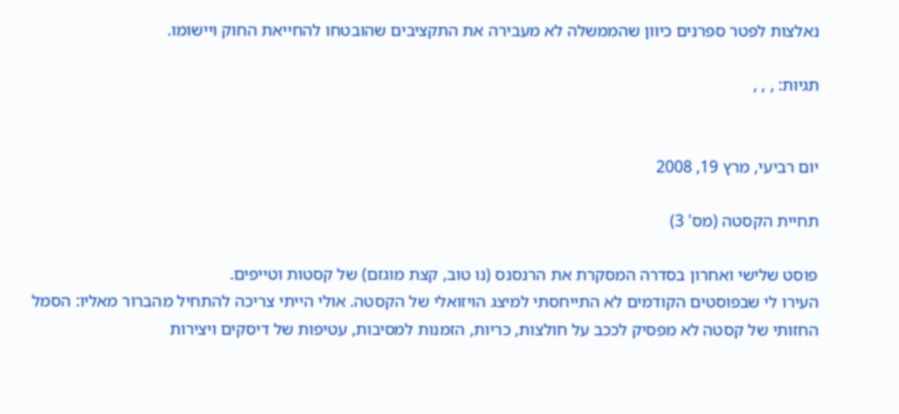נאלצות לפטר ספרנים כיוון שהממשלה לא מעבירה את התקציבים שהובטחו להחייאת החוק ויישומו.

תגיות: , , ,


יום רביעי, מרץ 19, 2008

תחיית הקסטה (מס' 3)

פוסט שלישי ואחרון בסדרה המסקרת את הרנסנס (נו טוב, קצת מוגזם) של קסטות וטייפים.
העירו לי שבפוסטים הקודמים לא התייחסתי למיצג הויזואלי של הקסטה. אולי הייתי צריכה להתחיל מהברור מאליו: הסמל החזותי של קסטה לא מפסיק לככב על חולצות, כריות, הזמנות למסיבות, עטיפות של דיסקים ויצירות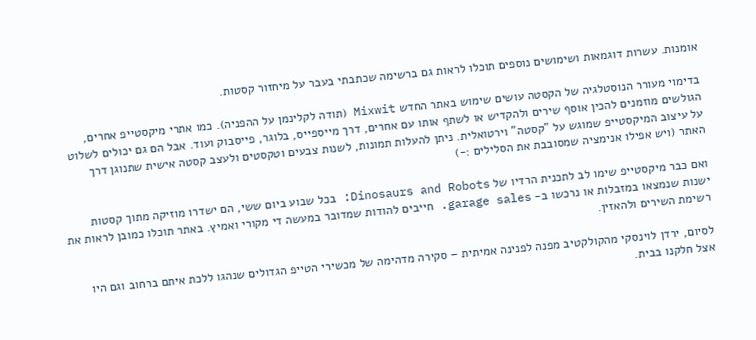אומנות. עשרות דוגמאות ושימושים נוספים תוכלו לראות גם ברשימה שכתבתי בעבר על מיחזור קסטות.

בדימוי מעורר הנוסטלגיה של הקסטה עושים שימוש באתר החדש Mixwit (תודה לקלינמן על ההפניה). כמו אתרי מיקסטייפ אחרים, הגולשים מוזמנים להכין אוסף שירים ולהקדיש או לשתף אותו עם אחרים, דרך מייספייס, בלוגר, פייסבוק ועוד. אבל הם גם יכולים לשלוט על עיצוב המיקסטייפ שמוגש על "קסטה" וירטואלית. ניתן להעלות תמונות, לשנות צבעים וטקסטים ולעצב קסטה אישית שתנוגן דרך האתר (ויש אפילו אנימציה שמסובבת את הסלילים :-)

ואם כבר מיקסטייפ שימו לב לתכנית הרדיו של Dinosaurs and Robots: בכל שבוע ביום ששי, הם ישדרו מוזיקה מתוך קסטות ישנות שנמצאו במזבלות או נרכשו ב- garage sales. חייבים להודות שמדובר במעשה די מקורי ואמיץ. באתר תוכלו כמובן לראות את רשימת השירים ולהאזין.

לסיום, ירדן לוינסקי מהקולקטיב מפנה לפנינה אמיתית – סקירה מדהימה של מכשירי הטייפ הגדולים שנהגו ללכת איתם ברחוב וגם היו אצל חלקנו בבית.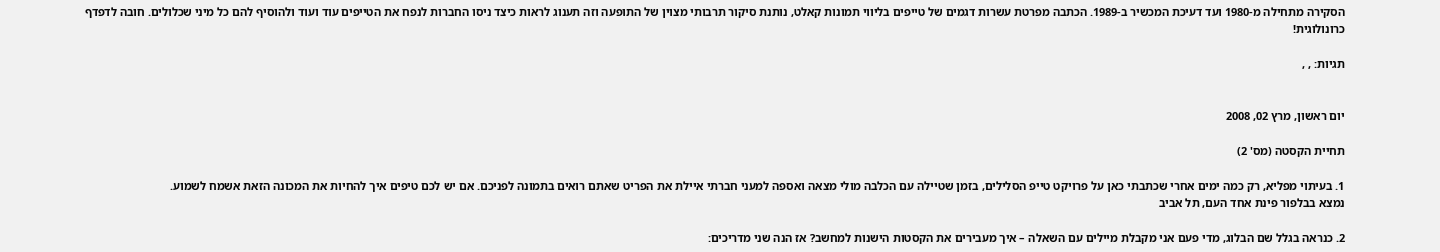הסקירה מתחילה מ-1980 ועד דעיכת המכשיר ב-1989. הכתבה מפרטת עשרות דגמים של טייפים בליווי תמונות קאלט, נותנת סיקור תרבותי מצוין של התופעה וזה תענוג לראות כיצד ניסו החברות לנפח את הטייפים עוד ועוד ולהוסיף להם כל מיני שכלולים. חובה לדפדף כרונולוגית!

תגיות: , ,


יום ראשון, מרץ 02, 2008

תחיית הקסטה (מס' 2)

1. בעיתוי מפליא, רק כמה ימים אחרי שכתבתי כאן על פרויקט טייפ הסלילים, בזמן שטיילה עם הכלבה מולי מצאה ואספה למעני חברתי איילת את הפריט שאתם רואים בתמונה לפניכם. אם יש לכם טיפים איך להחיות את המכונה הזאת אשמח לשמוע.
נמצא בבלפור פינת אחד העם, תל אביב

2. כנראה בגלל שם הבלוג, מדי פעם אני מקבלת מיילים עם השאלה – איך מעבירים את הקסטות הישנות למחשב? אז הנה שני מדריכים: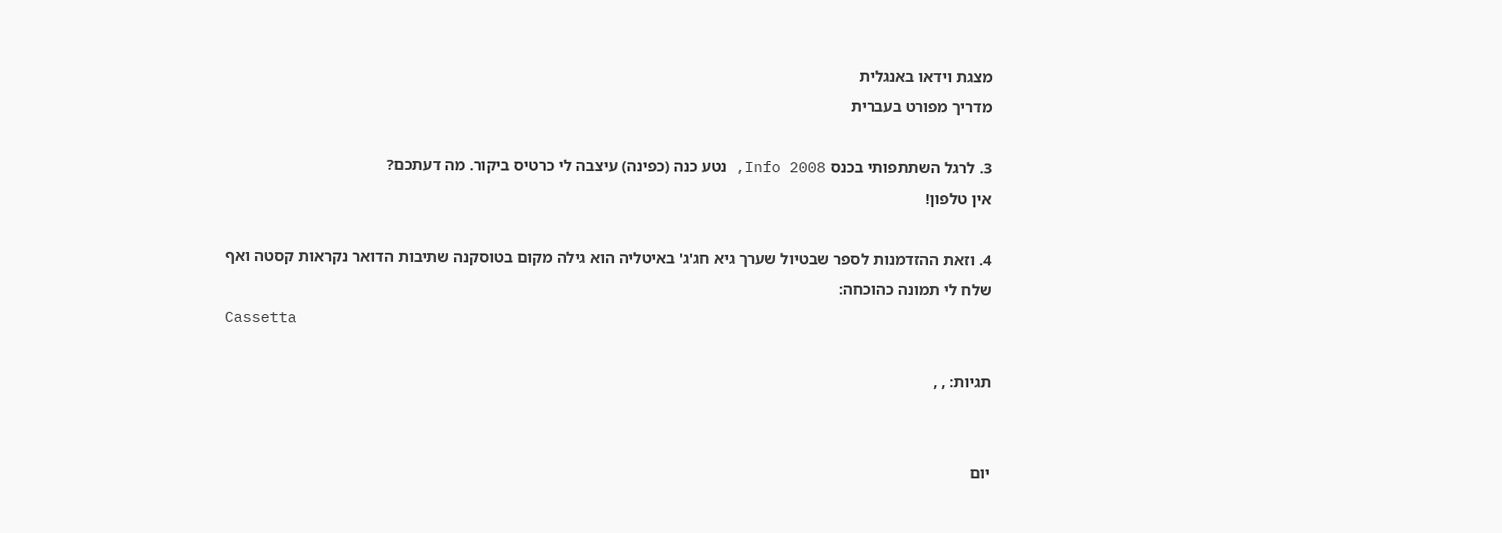מצגת וידאו באנגלית
מדריך מפורט בעברית

3. לרגל השתתפותי בכנס Info 2008, נטע כנה (כפינה) עיצבה לי כרטיס ביקור. מה דעתכם?
אין טלפון!

4. וזאת ההזדמנות לספר שבטיול שערך גיא חג'ג' באיטליה הוא גילה מקום בטוסקנה שתיבות הדואר נקראות קסטה ואף שלח לי תמונה כהוכחה:
Cassetta

תגיות: , ,


יום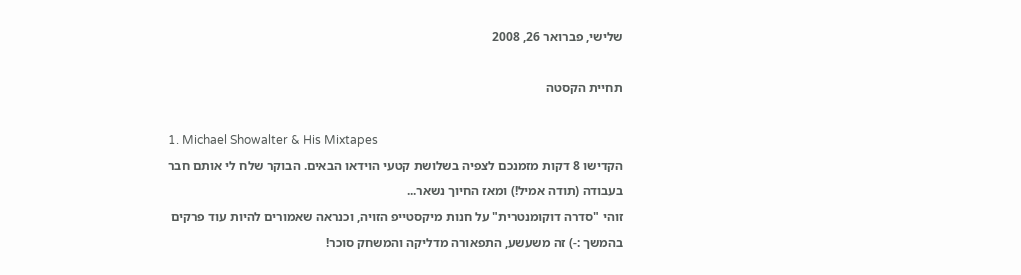שלישי, פברואר 26, 2008

תחיית הקסטה

1. Michael Showalter & His Mixtapes
הקדישו 8 דקות מזמנכם לצפיה בשלושת קטעי הוידאו הבאים. הבוקר שלח לי אותם חבר בעבודה (תודה אמיל!) ומאז החיוך נשאר...
זוהי "סדרה דוקומנטרית" על חנות מיקסטייפ הזויה, וכנראה שאמורים להיות עוד פרקים בהמשך :-) זה משעשע, התפאורה מדליקה והמשחק סוכר!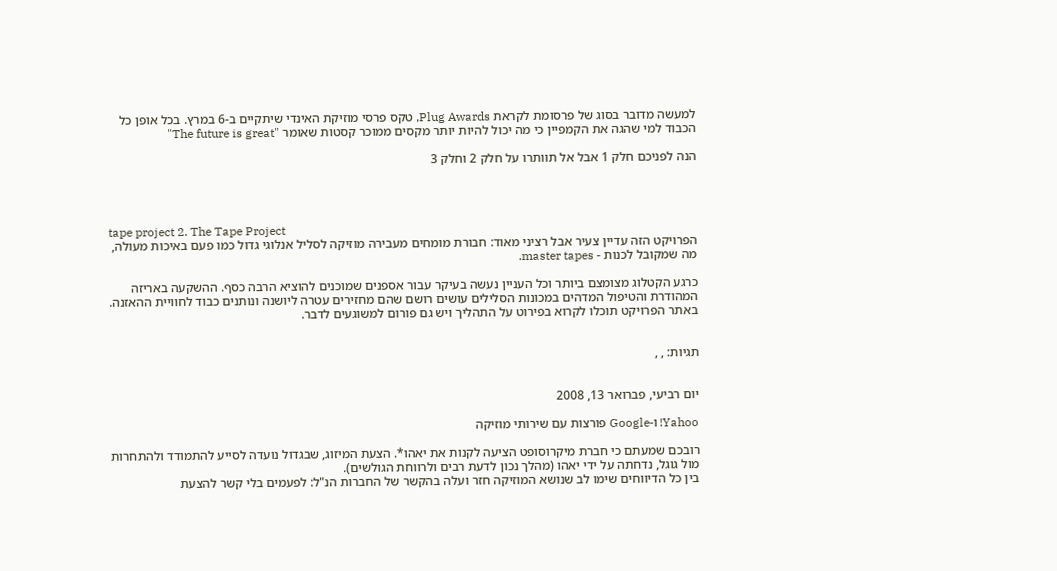למעשה מדובר בסוג של פרסומת לקראת Plug Awards, טקס פרסי מוזיקת האינדי שיתקיים ב-6 במרץ. בכל אופן כל הכבוד למי שהגה את הקמפיין כי מה יכול להיות יותר מקסים ממוכר קסטות שאומר "The future is great"

הנה לפניכם חלק 1 אבל אל תוותרו על חלק 2 וחלק 3




tape project 2. The Tape Project
הפרויקט הזה עדיין צעיר אבל רציני מאוד: חבורת מומחים מעבירה מוזיקה לסליל אנלוגי גדול כמו פעם באיכות מעולה, מה שמקובל לכנות - master tapes.

כרגע הקטלוג מצומצם ביותר וכל העניין נעשה בעיקר עבור אספנים שמוכנים להוציא הרבה כסף. ההשקעה באריזה המהודרת והטיפול המדהים במכונות הסלילים עושים רושם שהם מחזירים עטרה ליושנה ונותנים כבוד לחוויית ההאזנה. באתר הפרויקט תוכלו לקרוא בפירוט על התהליך ויש גם פורום למשוגעים לדבר.


תגיות: , ,


יום רביעי, פברואר 13, 2008

Yahoo! ו-Google פורצות עם שירותי מוזיקה

רובכם שמעתם כי חברת מיקרוסופט הציעה לקנות את יאהו*. הצעת המיזוג, שבגדול נועדה לסייע להתמודד ולהתחרות מול גוגל, נדחתה על ידי יאהו (מהלך נכון לדעת רבים ולרווחת הגולשים).
בין כל הדיווחים שימו לב שנושא המוזיקה חזר ועלה בהקשר של החברות הנ"ל: לפעמים בלי קשר להצעת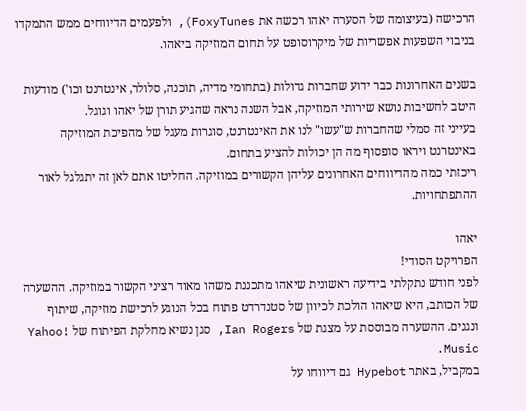הרכישה (בעיצומה של הסערה יאהו רכשה את FoxyTunes), ולפעמים הדיווחים ממש התמקדו בניבוי השפעות אפשריות של מיקרוסופט על תחום המוזיקה ביאהו.

בשנים האחרונות כבר ידוע שחברות גדולות (בתחומי מדיה, תוכנה, סלולר, אינטרנט וכו') מודעות היטב לחשיבות נושא שירותי המוזיקה, אבל השנה נראה שהגיע תורן של יאהו וגוגל.
בעייני זה סמלי שהחברות ש"עשו" לנו את האינטרנט, סוגרות מעגל של מהפיכת המוזיקה באינטרנט ויראו סופסוף מה הן יכולות להציע בתחום.
ריכזתי כמה מהדיווחים האחרונים עליהן הקשורים במוזיקה. החליטו אתם לאן זה יתגלגל לאור ההתפתחויות.

יאהו
הפרויקט הסודי!
לפני חודש נתקלתי בידיעה ראשונית שיאהו מתכננת משהו מאוד רציני הקשור במוזיקה. ההשערה של הכותב, היא שיאהו הולכת לכיוון של סטנדרדט פתוח בכל הנוגע לרכישת מוזיקה, שיתוף ונגנים. ההשערה מבוססת על מצגת של Ian Rogers, סגן נשיא מחלקת הפיתוח של Yahoo! Music.
במקביל, באתר Hypebot גם דיווחו על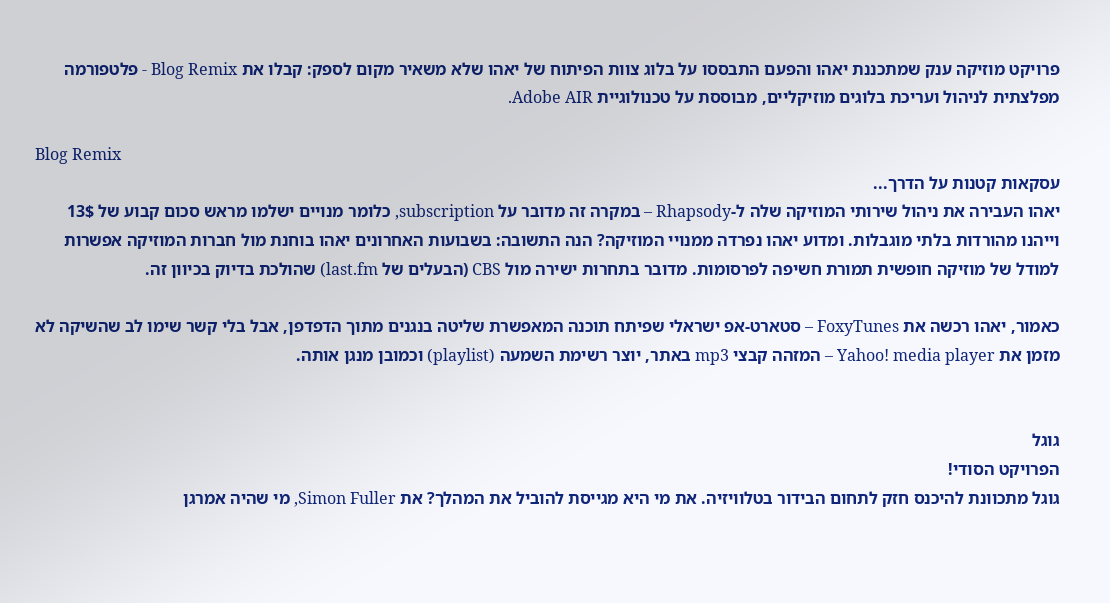פרויקט מוזיקה ענק שמתכננת יאהו והפעם התבססו על בלוג צוות הפיתוח של יאהו שלא משאיר מקום לספק: קבלו את Blog Remix - פלטפורמה מפלצתית לניהול ועריכת בלוגים מוזיקליים, מבוססת על טכנולוגיית Adobe AIR.

Blog Remix
עסקאות קטנות על הדרך...
יאהו העבירה את ניהול שירותי המוזיקה שלה ל-Rhapsody – במקרה זה מדובר על subscription, כלומר מנויים ישלמו מראש סכום קבוע של 13$ וייהנו מהורדות בלתי מוגבלות. ומדוע יאהו נפרדה ממנויי המוזיקה? הנה התשובה: בשבועות האחרונים יאהו בוחנת מול חברות המוזיקה אפשרות למודל של מוזיקה חופשית תמורת חשיפה לפרסומות. מדובר בתחרות ישירה מול CBS (הבעלים של last.fm) שהולכת בדיוק בכיוון זה.

כאמור, יאהו רכשה את FoxyTunes – סטארט-אפ ישראלי שפיתח תוכנה המאפשרת שליטה בנגנים מתוך הדפדפן, אבל בלי קשר שימו לב שהשיקה לא מזמן את Yahoo! media player – המזהה קבצי mp3 באתר, יוצר רשימת השמעה (playlist) וכמובן מנגן אותה.


גוגל
הפרויקט הסודי!
גוגל מתכוונת להיכנס חזק לתחום הבידור בטלוויזיה. את מי היא מגייסת להוביל את המהלך? את Simon Fuller, מי שהיה אמרגן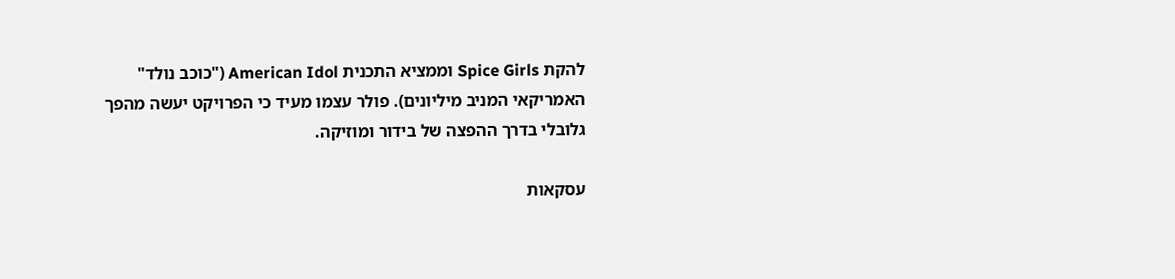להקת Spice Girls וממציא התכנית American Idol ("כוכב נולד" האמריקאי המניב מיליונים). פולר עצמו מעיד כי הפרויקט יעשה מהפך גלובלי בדרך ההפצה של בידור ומוזיקה.

עסקאות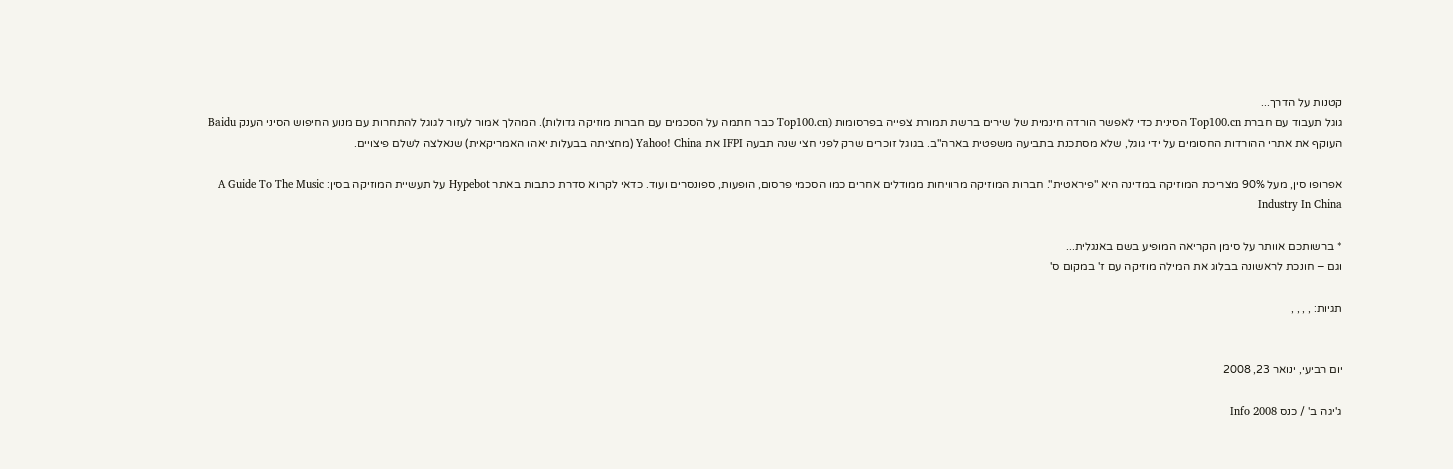קטנות על הדרך...
גוגל תעבוד עם חברת Top100.cn הסינית כדי לאפשר הורדה חינמית של שירים ברשת תמורת צפייה בפרסומות (Top100.cn כבר חתמה על הסכמים עם חברות מוזיקה גדולות). המהלך אמור לעזור לגוגל להתחרות עם מנוע החיפוש הסיני הענק Baidu העוקף את אתרי ההורדות החסומים על ידי גוגל, שלא מסתכנת בתביעה משפטית בארה"ב. בגוגל זוכרים שרק לפני חצי שנה תבעה IFPI את Yahoo! China (מחציתה בבעלות יאהו האמריקאית) שנאלצה לשלם פיצויים.

אפרופו סין, מעל 90% מצריכת המוזיקה במדינה היא "פיראטית". חברות המוזיקה מרוויחות ממודלים אחרים כמו הסכמי פרסום, הופעות, ספונסרים ועוד. כדאי לקרוא סדרת כתבות באתר Hypebot על תעשיית המוזיקה בסין: A Guide To The Music Industry In China

* ברשותכם אוותר על סימן הקריאה המופיע בשם באנגלית...
וגם – חונכת לראשונה בבלוג את המילה מוזיקה עם ז' במקום ס'

תגיות: , , , ,


יום רביעי, ינואר 23, 2008

ג'יגה ב' / כנס Info 2008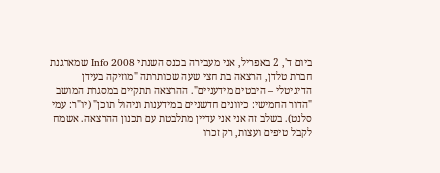ביום ד', 2 באפריל, אני מעבירה בכנס השנתי Info 2008 שמארגנת חברת טלדן, הרצאה בת חצי שעה שכותרתה "מוזיקה בעידן הדיגיטלי – היבטים מידעניים". ההרצאה תתקיים במסגרת המושב "הדור החמישי: כיוונים חדשניים במידענות וניהול תוכן" (יו"ר: עמי סלנט). בשלב זה אני אני עדיין מתלבטת עם תכנון ההרצאה. אשמח לקבל טיפים ועצות, רק זכרו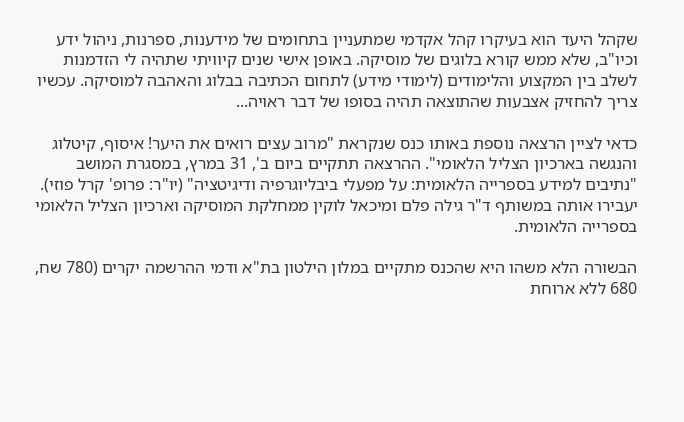שקהל היעד הוא בעיקרו קהל אקדמי שמתעניין בתחומים של מידענות, ספרנות, ניהול ידע וכיו"ב, שלא ממש קורא בלוגים של מוסיקה. באופן אישי שנים קיוויתי שתהיה לי הזדמנות לשלב בין המקצוע והלימודים (לימודי מידע) לתחום הכתיבה בבלוג והאהבה למוסיקה. עכשיו צריך להחזיק אצבעות שהתוצאה תהיה בסופו של דבר ראויה...

כדאי לציין הרצאה נוספת באותו כנס שנקראת "מרוב עצים רואים את היער! איסוף, קיטלוג והנגשה בארכיון הצליל הלאומי". ההרצאה תתקיים ביום ב', 31 במרץ, במסגרת המושב "נתיבים למידע בספרייה הלאומית: על מפעלי ביבליוגרפיה ודיגיטציה" (יו"ר: פרופ' קרל פוזי). יעבירו אותה במשותף ד"ר גילה פלם ומיכאל לוקין ממחלקת המוסיקה וארכיון הצליל הלאומי בספרייה הלאומית.

הבשורה הלא משהו היא שהכנס מתקיים במלון הילטון בת"א ודמי ההרשמה יקרים (780 שח, 680 ללא ארוחת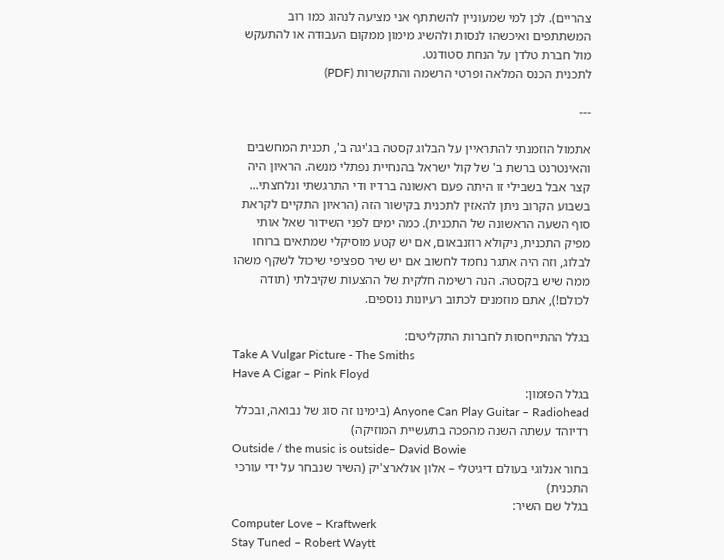צהריים). לכן למי שמעוניין להשתתף אני מציעה לנהוג כמו רוב המשתתפים ואיכשהו לנסות ולהשיג מימון ממקום העבודה או להתעקש מול חברת טלדן על הנחת סטודנט.
לתכנית הכנס המלאה ופרטי הרשמה והתקשרות (PDF)

---

אתמול הוזמנתי להתראיין על הבלוג קסטה בג'יגה ב', תכנית המחשבים והאינטרנט ברשת ב' של קול ישראל בהנחיית נפתלי מנשה. הראיון היה קצר אבל בשבילי זו היתה פעם ראשונה ברדיו ודי התרגשתי ונלחצתי... בשבוע הקרוב ניתן להאזין לתכנית בקישור הזה (הראיון התקיים לקראת סוף השעה הראשונה של התכנית). כמה ימים לפני השידור שאל אותי מפיק התכנית, ניקולא רוזנבאום, אם יש קטע מוסיקלי שמתאים ברוחו לבלוג, וזה היה אתגר נחמד לחשוב אם יש שיר ספציפי שיכול לשקף משהו ממה שיש בקסטה. הנה רשימה חלקית של ההצעות שקיבלתי (תודה לכולם!), אתם מוזמנים לכתוב רעיונות נוספים.

בגלל ההתייחסות לחברות התקליטים:
Take A Vulgar Picture - The Smiths
Have A Cigar – Pink Floyd
בגלל הפזמון:
Anyone Can Play Guitar – Radiohead (בימינו זה סוג של נבואה, ובכלל רדיוהד עשתה השנה מהפכה בתעשיית המוזיקה)
Outside / the music is outside– David Bowie
בחור אנלוגי בעולם דיגיטלי – אלון אולארצ'יק (השיר שנבחר על ידי עורכי התכנית)
בגלל שם השיר:
Computer Love – Kraftwerk
Stay Tuned – Robert Waytt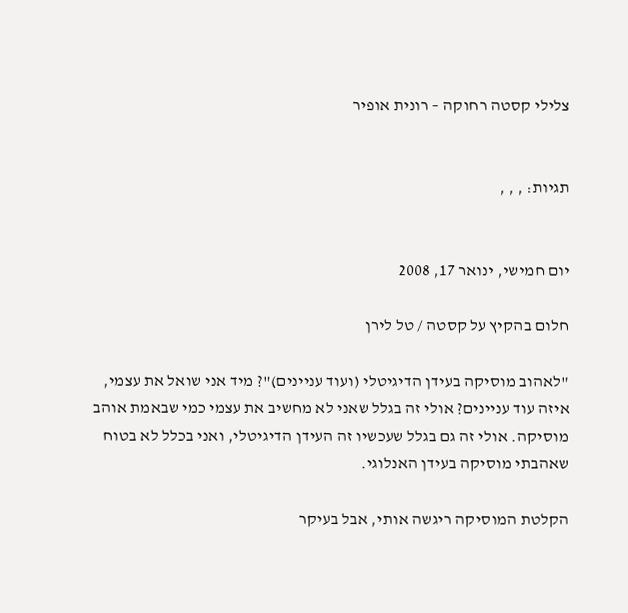צלילי קסטה רחוקה – רונית אופיר


תגיות: , , ,


יום חמישי, ינואר 17, 2008

חלום בהקיץ על קסטה / טל לירן

"לאהוב מוסיקה בעידן הדיגיטלי (ועוד עניינים)"? מיד אני שואל את עצמי, איזה עוד עניינים? אולי זה בגלל שאני לא מחשיב את עצמי כמי שבאמת אוהב מוסיקה. אולי זה גם בגלל שעכשיו זה העידן הדיגיטלי, ואני בכלל לא בטוח שאהבתי מוסיקה בעידן האנלוגי.

הקלטת המוסיקה ריגשה אותי, אבל בעיקר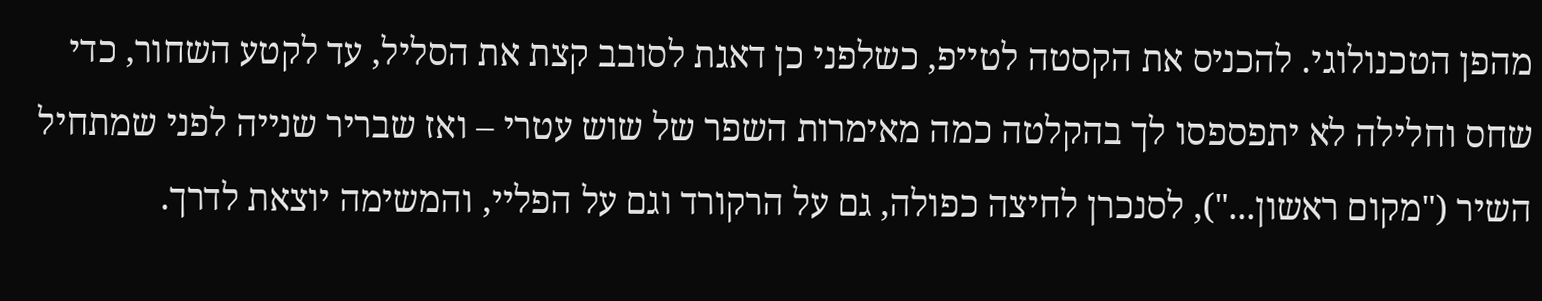מהפן הטכנולוגי. להכניס את הקסטה לטייפ, כשלפני כן דאגת לסובב קצת את הסליל, עד לקטע השחור, כדי שחס וחלילה לא יתפספסו לך בהקלטה כמה מאימרות השפר של שוש עטרי – ואז שבריר שנייה לפני שמתחיל השיר ("מקום ראשון..."), לסנכרן לחיצה כפולה, גם על הרקורד וגם על הפליי, והמשימה יוצאת לדרך.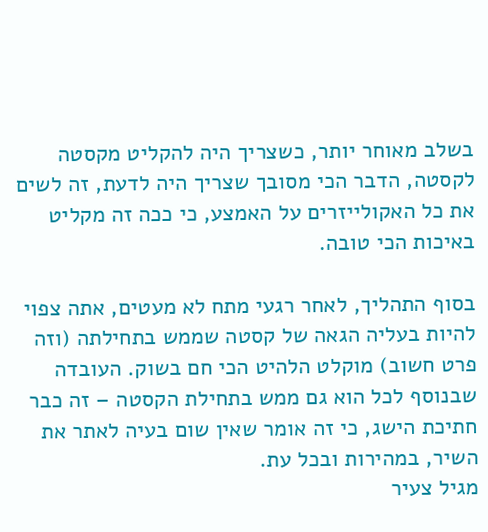בשלב מאוחר יותר, כשצריך היה להקליט מקסטה לקסטה, הדבר הכי מסובך שצריך היה לדעת, זה לשים את כל האקולייזרים על האמצע, כי ככה זה מקליט באיכות הכי טובה.

בסוף התהליך, לאחר רגעי מתח לא מעטים, אתה צפוי להיות בעליה הגאה של קסטה שממש בתחילתה (וזה פרט חשוב) מוקלט הלהיט הכי חם בשוק. העובדה שבנוסף לכל הוא גם ממש בתחילת הקסטה – זה כבר חתיכת הישג, כי זה אומר שאין שום בעיה לאתר את השיר, במהירות ובכל עת.
מגיל צעיר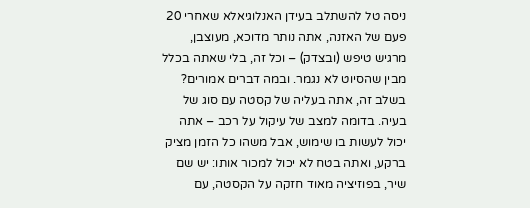ניסה טל להשתלב בעידן האנלוגיאלא שאחרי 20 פעם של האזנה, אתה נותר מדוכא, מעוצבן, מרגיש טיפש (ובצדק) – וכל זה, בלי שאתה בכלל מבין שהסיוט לא נגמר. ובמה דברים אמורים? בשלב זה, אתה בעליה של קסטה עם סוג של בעיה. בדומה למצב של עיקול על רכב – אתה יכול לעשות בו שימוש, אבל משהו כל הזמן מציק ברקע, ואתה בטח לא יכול למכור אותו: יש שם שיר, בפוזיציה מאוד חזקה על הקסטה, עם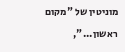מוניטין של "מקום ראשון...",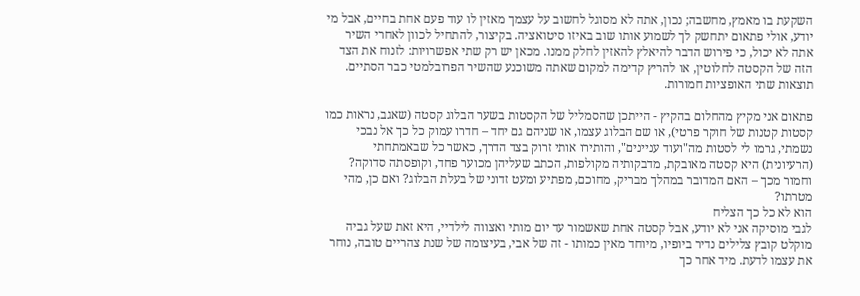השקעת בו מאמץ, מחשבה; נכון, אתה לא מסוגל לחשוב על עצמך מאזין לו עוד פעם אחת בחיים, אבל מי יודע, אולי פתאום יתחשק לך לשמוע אותו שוב באיזו סיטואציה. בקיצור, להתחיל לכוון לאחרי השיר אתה לא יכול, כי פירוש הדבר להיאלץ להאזין לחלק ממנו. מכאן יש רק שתי אפשרויות: לזנוח את הצד הזה של הקסטה לחלוטין, או להריץ קדימה למקום שאתה משוכנע שהשיר הפרובלמטי כבר הסתיים. תוצאות שתי האופציות חמורות.

פתאום אני מקיץ מהחלום בהקיץ - הייתכן שהסמליל של הקסטות בשער הבלוג קסטה (שאגב, נראות כמו קסטות קטנות של חוקר פרטי), או שם הבלוג עצמו, או שניהם גם יחד – חדרו עמוק כל כך אל נבכי נשמתי, גרמו לי לסטות מה"ועוד עניינים", והותירו אותי זרוק בצד הדרך, כאשר כל שבאמתחתי (הרעיונית) היא קסטה מאובקת, מדבקותיה מקולפות, הכתב שעליהן מכוער פחד, וקופסתה סדוקה? וחמור מכך – האם המדובר במהלך מבריק, מחוכם, מפתיע ומעט זדוני של בעלת הבלוג? ואם כן, מהי מטרתו?
הוא לא כל כך הצליח
לגבי מוסיקה אני לא יודע, אבל קסטה אחת שאשמור עד יום מותי ואצווה לילדיי, היא זאת שעל גביה מוקלט קובץ צלילים נדיר ביופיו, מיוחד מאין כמותו - זה של אבי, בעיצומה של שנת צהריים טובה, נוחר את עצמו לדעת. מיד אחר כך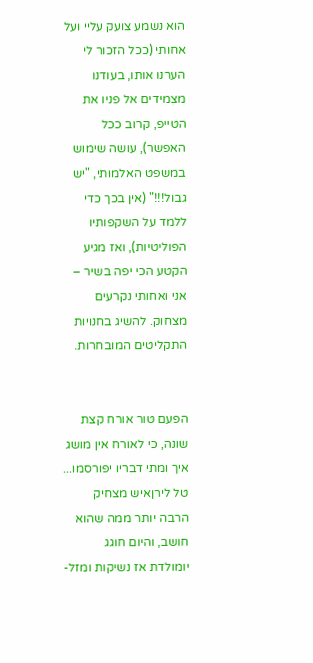הוא נשמע צועק עליי ועל אחותי (ככל הזכור לי הערנו אותו, בעודנו מצמידים אל פניו את הטייפ, קרוב ככל האפשר), עושה שימוש במשפט האלמותי, "יש גבול!!!" (אין בכך כדי ללמד על השקפותיו הפוליטיות), ואז מגיע הקטע הכי יפה בשיר – אני ואחותי נקרעים מצחוק. להשיג בחנויות התקליטים המובחרות.


הפעם טור אורח קצת שונה, כי לאורח אין מושג איך ומתי דבריו יפורסמו...
טל לירןאיש מצחיק הרבה יותר ממה שהוא חושב, והיום חוגג יומולדת אז נשיקות ומזל-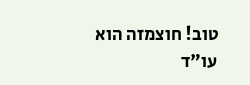טוב! חוצמזה הוא עו"ד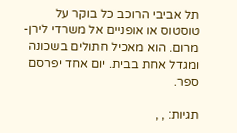תל אביבי הרוכב כל בוקר על טוסטוס או אופניים אל משרדי לירן-מרום. הוא מאכיל חתולים בשכונה ומגדל אחת בבית. יום אחד יפרסם ספר.

תגיות: , ,